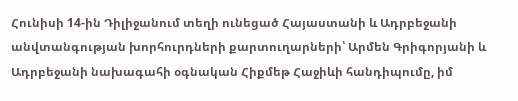Հունիսի 14-ին Դիլիջանում տեղի ունեցած Հայաստանի և Ադրբեջանի անվտանգության խորհուրդների քարտուղարների՝ Արմեն Գրիգորյանի և Ադրբեջանի նախագահի օգնական Հիքմեթ Հաջիևի հանդիպումը, իմ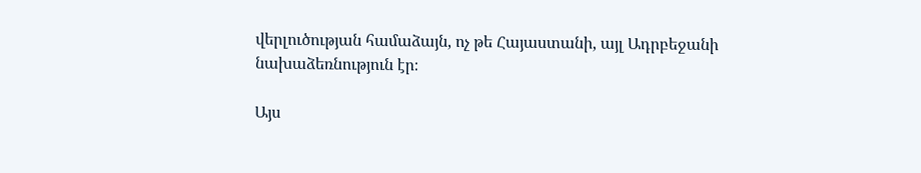վերլուծության համաձայն, ոչ թե Հայաստանի, այլ Ադրբեջանի նախաձեռնություն էր։

Այս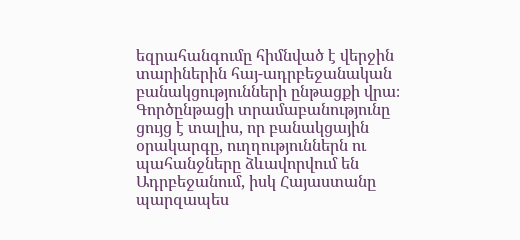եզրահանգումը հիմնված է վերջին տարիներին հայ-ադրբեջանական բանակցությունների ընթացքի վրա։ Գործընթացի տրամաբանությունը ցույց է տալիս, որ բանակցային օրակարգը, ուղղություններն ու պահանջները ձևավորվում են Ադրբեջանում, իսկ Հայաստանը պարզապես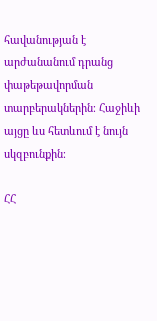հավանության է արժանանում դրանց փաթեթավորման տարբերակներին։ Հաջիևի այցը ևս հետևում է նույն սկզբունքին։

ՀՀ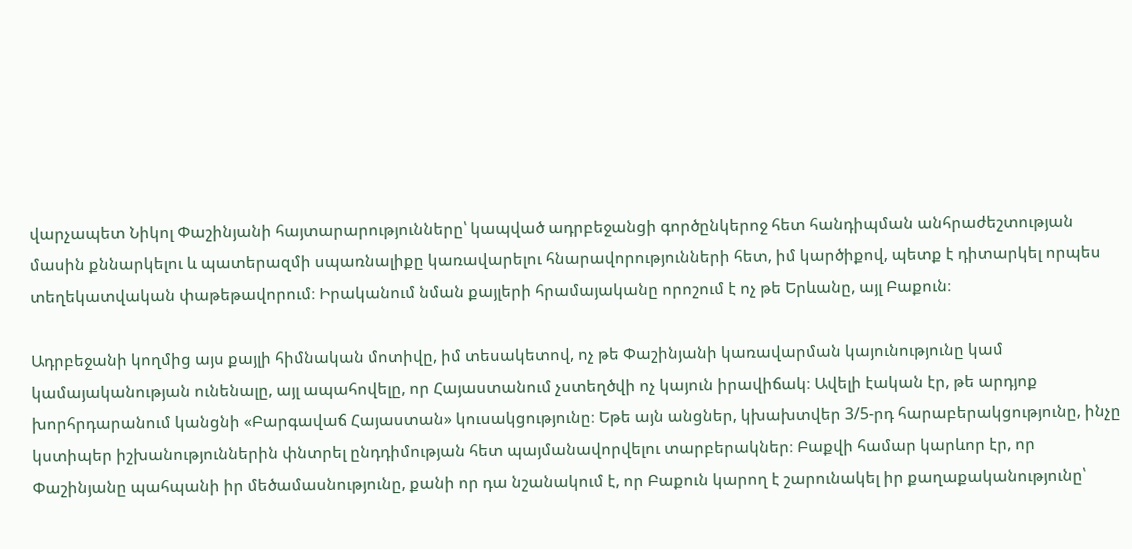վարչապետ Նիկոլ Փաշինյանի հայտարարությունները՝ կապված ադրբեջանցի գործընկերոջ հետ հանդիպման անհրաժեշտության մասին քննարկելու և պատերազմի սպառնալիքը կառավարելու հնարավորությունների հետ, իմ կարծիքով, պետք է դիտարկել որպես տեղեկատվական փաթեթավորում։ Իրականում նման քայլերի հրամայականը որոշում է ոչ թե Երևանը, այլ Բաքուն։

Ադրբեջանի կողմից այս քայլի հիմնական մոտիվը, իմ տեսակետով, ոչ թե Փաշինյանի կառավարման կայունությունը կամ կամայականության ունենալը, այլ ապահովելը, որ Հայաստանում չստեղծվի ոչ կայուն իրավիճակ։ Ավելի էական էր, թե արդյոք խորհրդարանում կանցնի «Բարգավաճ Հայաստան» կուսակցությունը։ Եթե այն անցներ, կխախտվեր 3/5-րդ հարաբերակցությունը, ինչը կստիպեր իշխանություններին փնտրել ընդդիմության հետ պայմանավորվելու տարբերակներ։ Բաքվի համար կարևոր էր, որ Փաշինյանը պահպանի իր մեծամասնությունը, քանի որ դա նշանակում է, որ Բաքուն կարող է շարունակել իր քաղաքականությունը՝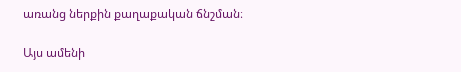առանց ներքին քաղաքական ճնշման։

Այս ամենի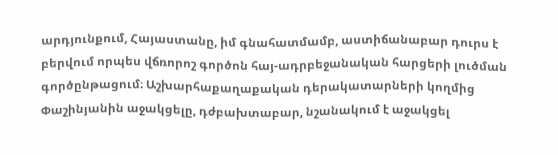արդյունքում, Հայաստանը, իմ գնահատմամբ, աստիճանաբար դուրս է բերվում որպես վճռորոշ գործոն հայ-ադրբեջանական հարցերի լուծման գործընթացում։ Աշխարհաքաղաքական դերակատարների կողմից Փաշինյանին աջակցելը, դժբախտաբար, նշանակում է աջակցել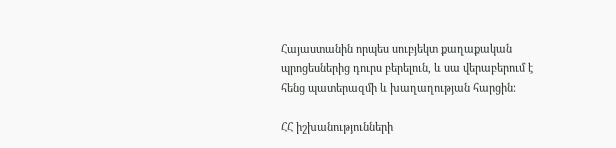Հայաստանին որպես սուբյեկտ քաղաքական պրոցեսներից դուրս բերելուն, և սա վերաբերում է հենց պատերազմի և խաղաղության հարցին։

ՀՀ իշխանությունների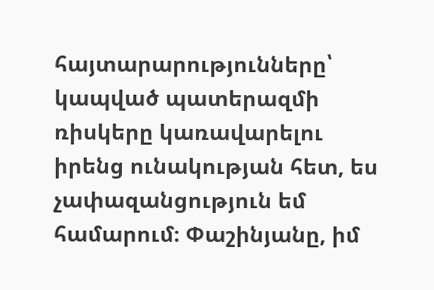հայտարարությունները՝ կապված պատերազմի ռիսկերը կառավարելու իրենց ունակության հետ, ես չափազանցություն եմ համարում։ Փաշինյանը, իմ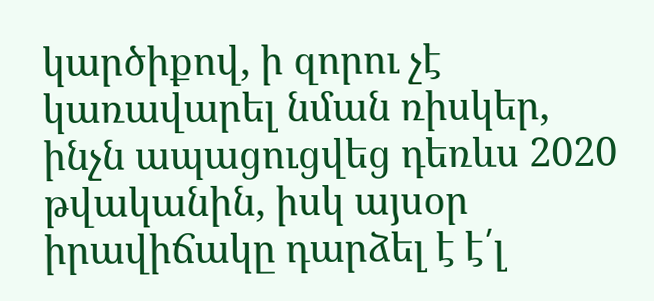կարծիքով, ի զորու չէ կառավարել նման ռիսկեր, ինչն ապացուցվեց դեռևս 2020 թվականին, իսկ այսօր իրավիճակը դարձել է է՛լ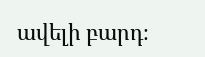ավելի բարդ։